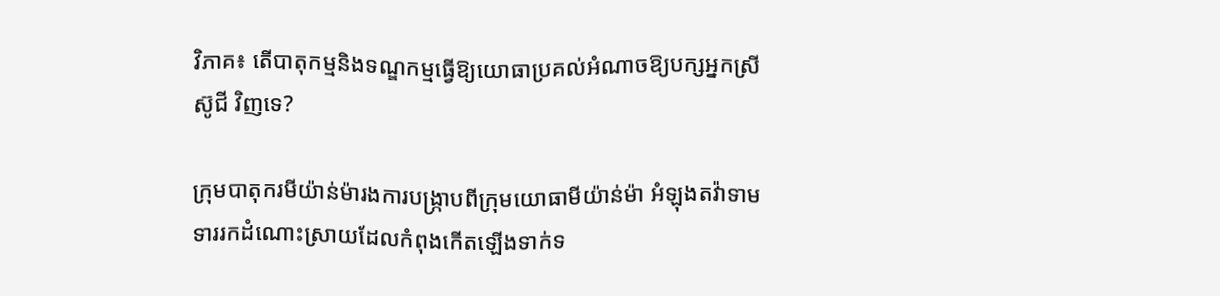វិភាគ៖ តើបាតុកម្មនិងទណ្ឌកម្មធ្វើឱ្យយោធាប្រគល់អំណាចឱ្យបក្សអ្នកស្រី ស៊ូជី វិញទេ?

ក្រុមបាតុករមីយ៉ាន់ម៉ារងការបង្ក្រាបពីក្រុមយោធាមីយ៉ាន់ម៉ា អំឡុងតវ៉ាទាមទាររកដំណោះស្រាយដែលកំពុងកើតឡើងទាក់ទ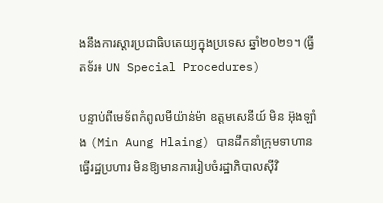ងនឹងការស្ដារប្រជាធិបតេយ្យក្នុងប្រទេស ឆ្នាំ២០២១។ (ធ្វីតទ័រ៖ UN Special Procedures)

បន្ទាប់ពីមេទ័ពកំពូលមីយ៉ាន់ម៉ា ឧត្តមសេនីយ៍ មិន អ៊ុងឡាំង (Min Aung Hlaing) បានដឹកនាំក្រុមទាហានធ្វើរដ្ឋប្រហារ មិនឱ្យមានការរៀបចំរដ្ឋាភិបាលស៊ីវិ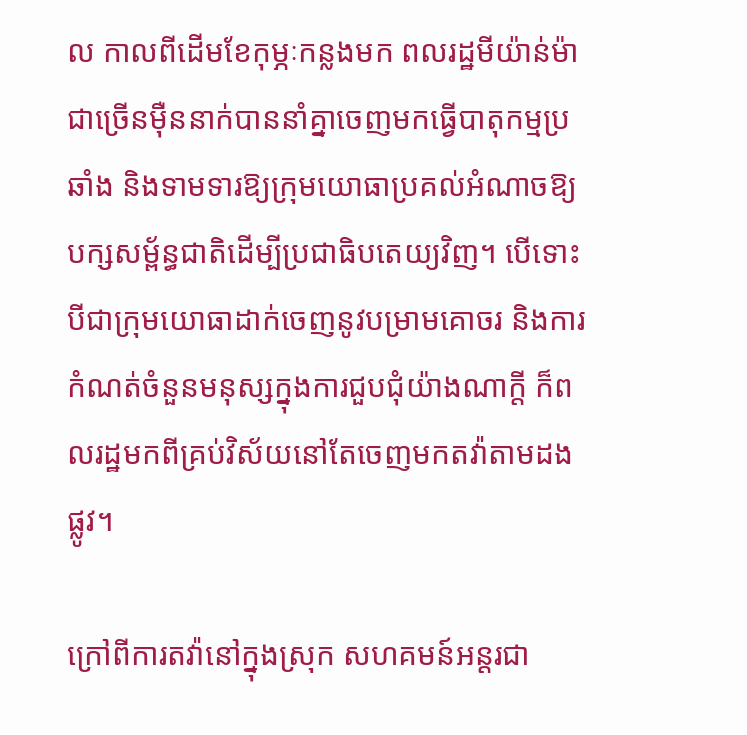ល កាលពីដើមខែកុម្ភៈកន្លងមក ពលរដ្ឋមីយ៉ាន់ម៉ាជាច្រើនម៉ឺននាក់បាននាំគ្នាចេញមកធ្វើបាតុកម្មប្រឆាំង និងទាមទារឱ្យក្រុមយោធាប្រគល់អំណាចឱ្យបក្សសម្ព័ន្ធជាតិដើម្បីប្រជាធិបតេយ្យវិញ។ បើទោះបីជាក្រុមយោធាដាក់ចេញនូវបម្រាមគោចរ និងការកំណត់ចំនួនមនុស្សក្នុងការជួបជុំយ៉ាងណាក្តី ក៏ពលរដ្ឋមកពីគ្រប់វិស័យនៅតែចេញមកតវ៉ាតាមដងផ្លូវ។

ក្រៅពីការតវ៉ានៅក្នុងស្រុក សហគមន៍អន្តរជា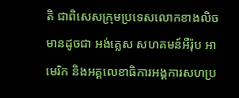តិ ជាពិសេសក្រុមប្រទេសលោកខាងលិច មានដូចជា អង់គ្លេស សហគមន៍អឺរ៉ុប អាមេរិក និងអគ្គលេខាធិការអង្គការសហប្រ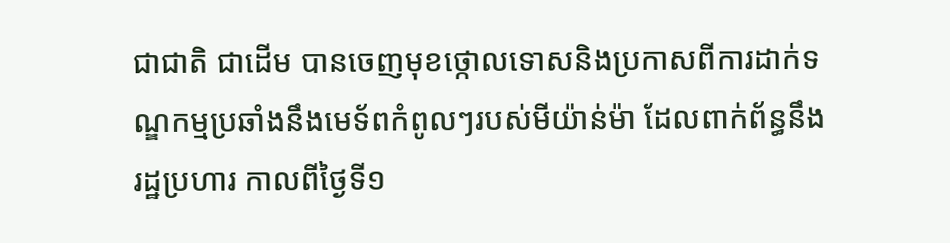ជាជាតិ ជាដើម បានចេញមុខថ្កោលទោសនិងប្រកាសពីការដាក់ទណ្ឌកម្មប្រឆាំងនឹងមេទ័ពកំពូលៗរបស់មីយ៉ាន់ម៉ា ដែលពាក់ព័ន្ធនឹងរដ្ឋប្រហារ កាលពីថ្ងៃទី១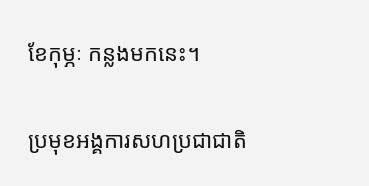ខែកុម្ភៈ កន្លងមកនេះ។

ប្រមុខអង្គការសហប្រជាជាតិ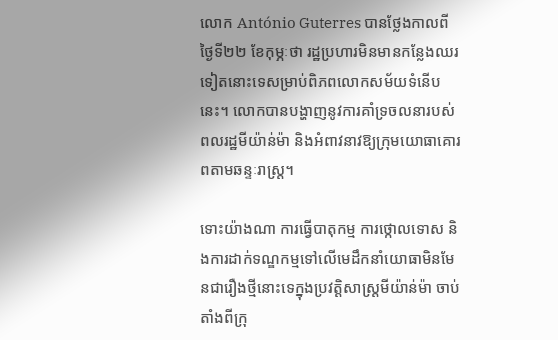លោក António Guterres បានថ្លែងកាលពីថ្ងៃទី២២ ខែកុម្ភៈថា រដ្ឋប្រហារមិនមានកន្លែងឈរទៀតនោះទេសម្រាប់ពិភពលោកសម័យទំនើបនេះ។ លោកបានបង្ហាញនូវការគាំទ្រចលនារបស់ពលរដ្ឋមីយ៉ាន់ម៉ា និងអំពាវនាវឱ្យក្រុមយោធាគោរពតាមឆន្ទៈរាស្រ្ត។

ទោះយ៉ាងណា ការធ្វើបាតុកម្ម ការថ្កោលទោស និងការដាក់ទណ្ឌកម្មទៅលើមេដឹកនាំយោធាមិនមែនជារឿងថ្មីនោះទេក្នុងប្រវត្តិសាស្រ្តមីយ៉ាន់ម៉ា ចាប់តាំងពីក្រុ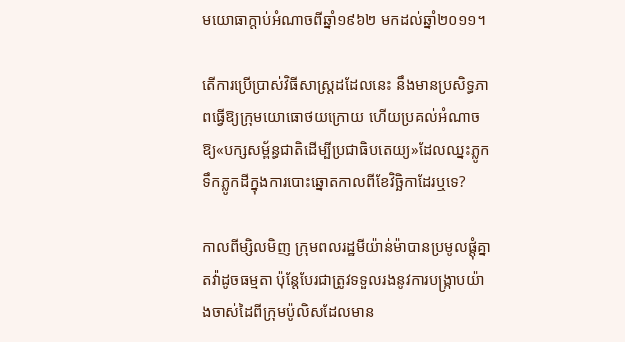មយោធាក្តាប់អំណាចពីឆ្នាំ១៩៦២ មកដល់ឆ្នាំ២០១១។

តើការប្រើប្រាស់វិធីសាស្រ្តដដែលនេះ នឹងមានប្រសិទ្ធភាពធ្វើឱ្យក្រុមយោធោថយក្រោយ ហើយប្រគល់អំណាចឱ្យ«បក្សសម្ព័ន្ធជាតិដើម្បីប្រជាធិបតេយ្យ»ដែលឈ្នះភ្លូកទឹកភ្លូកដីក្នុងការបោះឆ្នោតកាលពីខែវិច្ឆិកាដែរឬទេ?

កាលពីម្សិលមិញ ក្រុមពលរដ្ឋមីយ៉ាន់ម៉ាបានប្រមូលផ្តុំគ្នាតវ៉ាដូចធម្មតា ប៉ុន្តែបែរជាត្រូវទទួលរងនូវការបង្រ្កាបយ៉ាងចាស់ដៃពីក្រុមប៉ូលិសដែលមាន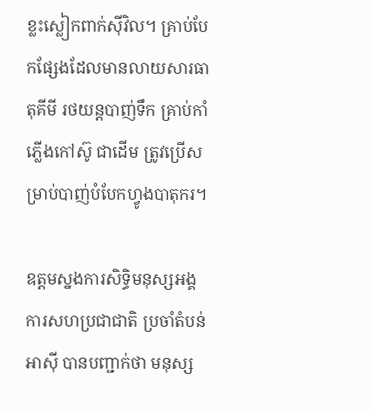ខ្លះស្លៀកពាក់ស៊ីវិល។ គ្រាប់បែកផ្សែងដែលមានលាយសារធាតុគីមី រថយន្តបាញ់ទឹក គ្រាប់កាំភ្លើងកៅស៊ូ ជាដើម ត្រូវប្រើសម្រាប់បាញ់បំបែកហ្វូងបាតុករ។

ឧត្តមស្នងការសិទ្ធិមនុស្សអង្គការសហប្រជាជាតិ ប្រចាំតំបន់អាស៊ី បានបញ្ជាក់ថា មនុស្ស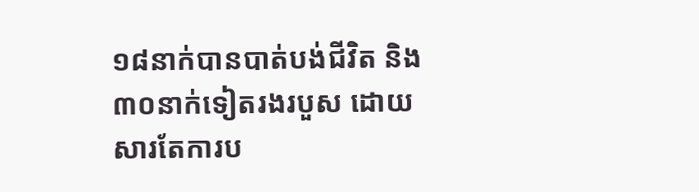១៨នាក់បានបាត់បង់ជីវិត និង៣០នាក់ទៀតរងរបួស ដោយសារតែការប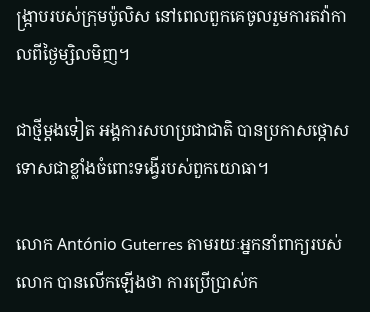ង្រ្កាបរបស់ក្រុមប៉ូលិស នៅពេលពួកគេចូលរួមការតវ៉ាកាលពីថ្ងៃម្សិលមិញ។

ជាថ្មីម្តងទៀត អង្គការសហប្រជាជាតិ បានប្រកាសថ្កោសទោសជាខ្លាំងចំពោះទង្វើរបស់ពួកយោធា។

លោក António Guterres តាមរយៈអ្នកនាំពាក្យរបស់លោក បានលើកឡើងថា ការប្រើប្រាស់ក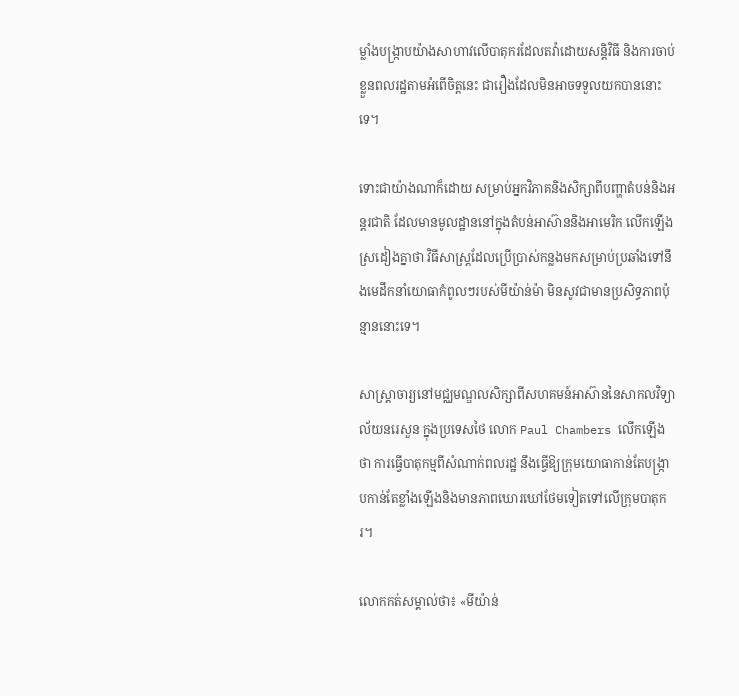ម្លាំងបង្រ្កាបយ៉ាងសាហាវលើបាតុករដែលតវ៉ាដោយសន្តិវិធី និងការចាប់ខ្លួនពលរដ្ឋតាមអំពើចិត្តនេះ ជារឿងដែលមិនអាចទទួលយកបាននោះទេ។

ទោះជាយ៉ាងណាក៏ដោយ សម្រាប់អ្នកវិភាគនិងសិក្សាពីបញ្ហាតំបន់និងអន្តរជាតិ ដែលមានមូលដ្ឋាននៅក្នុងតំបន់អាស៊ាននិងអាមេរិក លើកឡើងស្រដៀងគ្នាថា វិធីសាស្រ្តដែលប្រើប្រាស់កន្លងមកសម្រាប់ប្រឆាំងទៅនឹងមេដឹកនាំយោធាកំពូលៗរបស់មីយ៉ាន់ម៉ា មិនសូវជាមានប្រសិទ្ធភាពប៉ុន្មាននោះទេ។

សាស្រ្តាចារ្យនៅមជ្ឈមណ្ឌលសិក្សាពីសហគមន៍អាស៊ាននៃសាកលវិទ្យាល័យនរេសួន ក្នុងប្រទេសថៃ លោក Paul Chambers លើកឡើងថា ការធ្វើបាតុកម្មពីសំណាក់ពលរដ្ឋ នឹងធ្វើឱ្យក្រុមយោធាកាន់តែបង្រ្កាបកាន់តែខ្លាំងឡើងនិងមានភាពឃោរឃៅថែមទៀតទៅលើក្រុមបាតុករ។

លោកកត់សម្គាល់ថា៖ «មីយ៉ាន់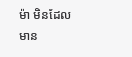ម៉ា មិនដែលមាន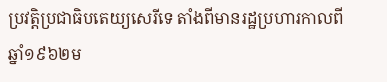ប្រវត្តិប្រជាធិបតេយ្យសេរីទេ តាំងពីមានរដ្ឋប្រហារកាលពីឆ្នាំ១៩៦២ម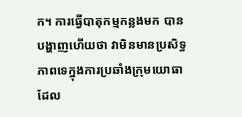ក។ ការធ្វើបាតុកម្មកន្លងមក បានបង្ហាញហើយថា វាមិនមានប្រសិទ្ធភាពទេក្នុងការប្រឆាំងក្រុមយោធាដែល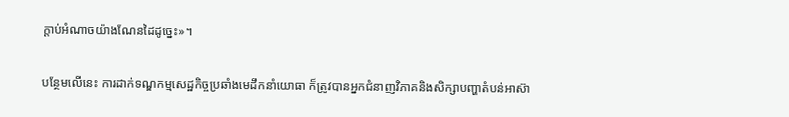ក្តាប់អំណាចយ៉ាងណែនដៃដូច្នេះ»។

បន្ថែមលើនេះ ការដាក់ទណ្ឌកម្មសេដ្ឋកិច្ចប្រឆាំងមេដឹកនាំយោធា ក៏ត្រូវបានអ្នកជំនាញវិភាគនិងសិក្សាបញ្ហាតំបន់អាស៊ា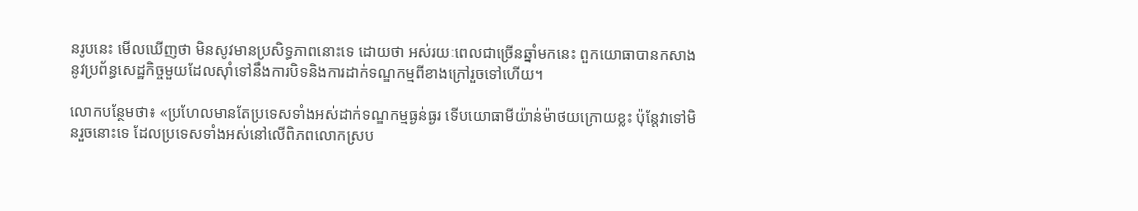នរូបនេះ មើលឃើញថា មិនសូវមានប្រសិទ្ធភាពនោះទេ ដោយថា អស់រយៈពេលជាច្រើនឆ្នាំមកនេះ ពួកយោធាបានកសាងនូវប្រព័ន្ធសេដ្ឋកិច្ចមួយដែលស៊ាំទៅនឹងការបិទនិងការដាក់ទណ្ឌកម្មពីខាងក្រៅរួចទៅហើយ។

លោកបន្ថែមថា៖ «ប្រហែលមានតែប្រទេសទាំងអស់ដាក់ទណ្ឌកម្មធ្ងន់ធ្ងរ ទើបយោធាមីយ៉ាន់ម៉ាថយក្រោយខ្លះ ប៉ុន្តែវាទៅមិនរួចនោះទេ ដែលប្រទេសទាំងអស់នៅលើពិភពលោកស្រប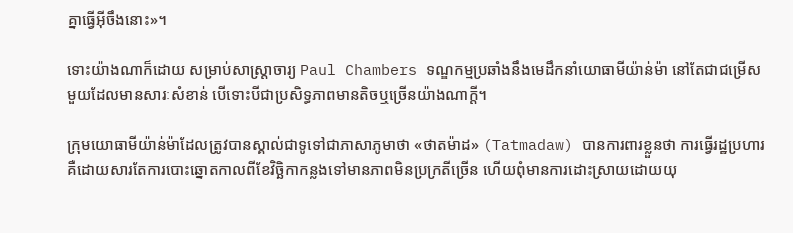គ្នាធ្វើអ៊ីចឹងនោះ»។

ទោះយ៉ាងណាក៏ដោយ សម្រាប់សាស្រ្តាចារ្យ Paul Chambers ទណ្ឌកម្មប្រឆាំងនឹងមេដឹកនាំយោធាមីយ៉ាន់ម៉ា នៅតែជាជម្រើសមួយដែលមានសារៈសំខាន់ បើទោះបីជាប្រសិទ្ធភាពមានតិចឬច្រើនយ៉ាងណាក្តី។

ក្រុមយោធាមីយ៉ាន់ម៉ាដែលត្រូវបានស្គាល់ជាទូទៅជាភាសាភូមាថា «ថាតម៉ាដ» (Tatmadaw) បានការពារខ្លួនថា ការធ្វើរដ្ឋប្រហារគឺដោយសារតែការបោះឆ្នោតកាលពីខែវិច្ឆិកាកន្លងទៅមានភាពមិនប្រក្រតីច្រើន ហើយពុំមានការដោះស្រាយដោយយុ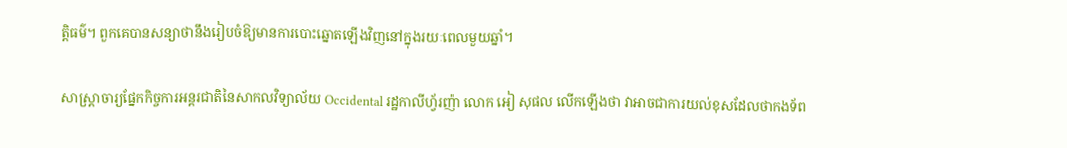ត្តិធម៌។ ពួកគេបានសន្យាថានឹងរៀបចំឱ្យមានការបោះឆ្នោតឡើងវិញនៅក្នុងរយៈពេលមួយឆ្នាំ។

សាស្រ្តាចារ្យផ្នែកកិច្ចការអន្តរជាតិនៃសាកលវិទ្យាល័យ Occidental រដ្ឋកាលីហ្វ័រញ៉ា លោក អៀ សុផល លើកឡើងថា វាអាចជាការយល់ខុសដែលថាកងទ័ព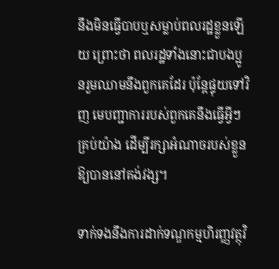នឹងមិនធ្វើបាបឬសម្លាប់ពលរដ្ឋខ្លួនឡើយ ព្រោះថា ពលរដ្ឋទាំងនោះជាបងប្អូនរួមឈាមនឹងពួកគេដែរ ប៉ុន្តែផ្ទុយទៅវិញ មេបញ្ជាការរបស់ពួកគេនឹងធ្វើអ្វីៗគ្រប់យ៉ាង ដើម្បីរក្សាអំណាចរបស់ខ្លួនឱ្យបាននៅគង់វង្ស។

ទាក់ទងនឹងការដាក់ទណ្ឌកម្មហិរញ្ញវត្ថុវិ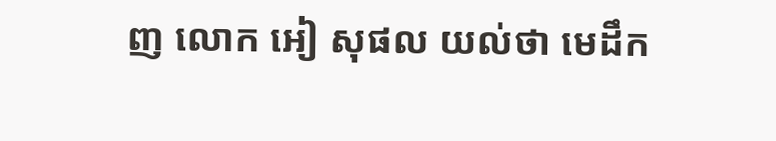ញ លោក អៀ សុផល យល់ថា មេដឹក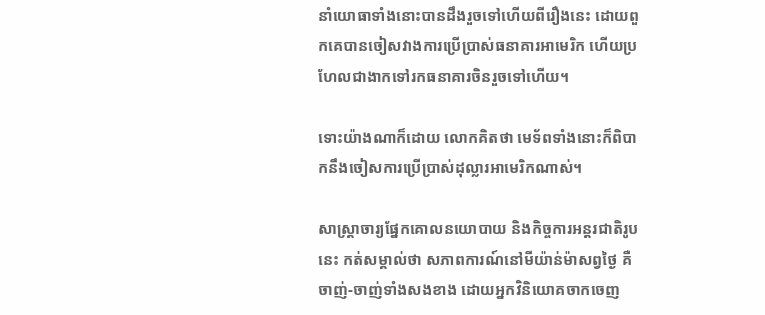នាំយោធាទាំងនោះបានដឹងរួចទៅហើយពីរឿងនេះ ដោយពួកគេបានចៀសវាងការប្រើប្រាស់ធនាគារអាមេរិក ហើយប្រហែលជាងាកទៅរកធនាគារចិនរួចទៅហើយ។

ទោះយ៉ាងណាក៏ដោយ លោកគិតថា មេទ័ពទាំងនោះក៏ពិបាកនឹងចៀសការប្រើប្រាស់ដុល្លារអាមេរិកណាស់។

សាស្រ្តាចារ្យផ្នែកគោលនយោបាយ និងកិច្ចការអន្តរជាតិរូបនេះ កត់សម្គាល់ថា សភាពការណ៍នៅមីយ៉ាន់ម៉ាសព្វថ្ងៃ គឺចាញ់-ចាញ់ទាំងសងខាង ដោយអ្នកវិនិយោគចាកចេញ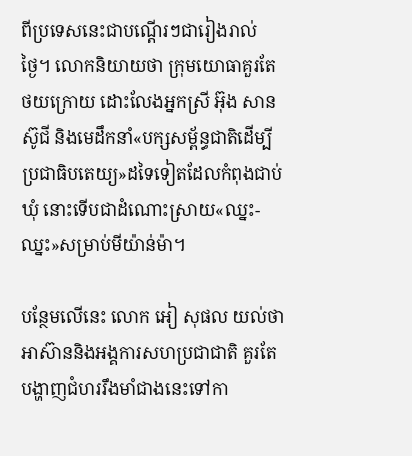ពីប្រទេសនេះជាបណ្តើរៗជារៀងរាល់ថ្ងៃ។ លោកនិយាយថា ក្រុមយោធាគួរតែថយក្រោយ ដោះលែងអ្នកស្រី អ៊ុង សានស៊ូជី និងមេដឹកនាំ«បក្សសម្ព័ន្ធជាតិដើម្បីប្រជាធិបតេយ្យ»ដទៃទៀតដែលកំពុងជាប់ឃុំ នោះទើបជាដំណោះស្រាយ«ឈ្នះ-ឈ្នះ»សម្រាប់មីយ៉ាន់ម៉ា។

បន្ថែមលើនេះ លោក អៀ សុផល យល់ថា អាស៊ាននិងអង្គការសហប្រជាជាតិ គួរតែបង្ហាញជំហររឹងមាំជាងនេះទៅកា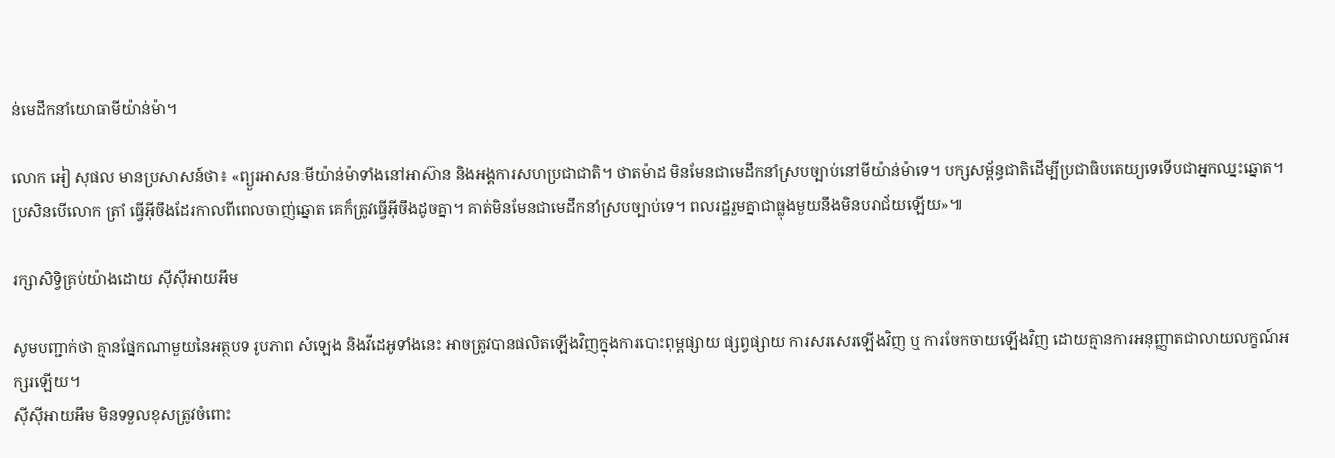ន់មេដឹកនាំយោធាមីយ៉ាន់ម៉ា។

លោក អៀ សុផល មានប្រសាសន៍ថា៖ «ព្យួរអាសនៈមីយ៉ាន់ម៉ាទាំងនៅអាស៊ាន និងអង្គការសហប្រជាជាតិ។ ថាតម៉ាដ មិនមែនជាមេដឹកនាំស្របច្បាប់នៅមីយ៉ាន់ម៉ាទេ។ បក្សសម្ព័ន្ធជាតិដើម្បីប្រជាធិបតេយ្យទេទើបជាអ្នកឈ្នះឆ្នោត។ ប្រសិនបើលោក ត្រាំ ធ្វើអ៊ីចឹងដែរកាលពីពេលចាញ់ឆ្នោត គេក៏ត្រូវធ្វើអ៊ីចឹងដូចគ្នា។ គាត់មិនមែនជាមេដឹកនាំស្របច្បាប់ទេ។ ពលរដ្ឋរួមគ្នាជាធ្លុងមួយនឹងមិនបរាជ័យឡើយ»៕

រក្សាសិទ្វិគ្រប់យ៉ាងដោយ ស៊ីស៊ីអាយអឹម

សូមបញ្ជាក់ថា គ្មានផ្នែកណាមួយនៃអត្ថបទ រូបភាព សំឡេង និងវីដេអូទាំងនេះ អាចត្រូវបានផលិតឡើងវិញក្នុងការបោះពុម្ពផ្សាយ ផ្សព្វផ្សាយ ការសរសេរឡើងវិញ ឬ ការចែកចាយឡើងវិញ ដោយគ្មានការអនុញ្ញាតជាលាយលក្ខណ៍អក្សរឡើយ។
ស៊ីស៊ីអាយអឹម មិនទទួលខុសត្រូវចំពោះ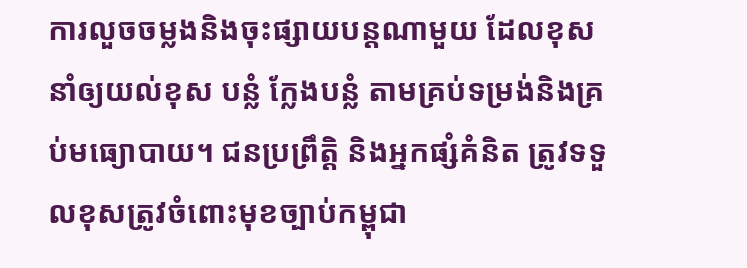ការលួចចម្លងនិងចុះផ្សាយបន្តណាមួយ ដែលខុស នាំឲ្យយល់ខុស បន្លំ ក្លែងបន្លំ តាមគ្រប់ទម្រង់និងគ្រប់មធ្យោបាយ។ ជនប្រព្រឹត្តិ និងអ្នកផ្សំគំនិត ត្រូវទទួលខុសត្រូវចំពោះមុខច្បាប់កម្ពុជា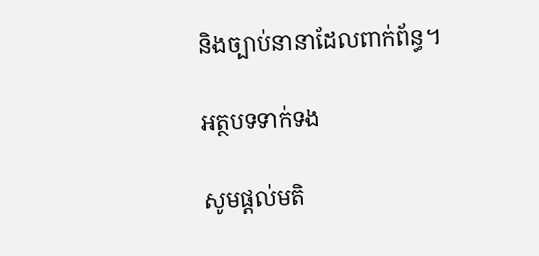និងច្បាប់នានាដែលពាក់ព័ន្ធ។

អត្ថបទទាក់ទង

សូមផ្ដល់មតិ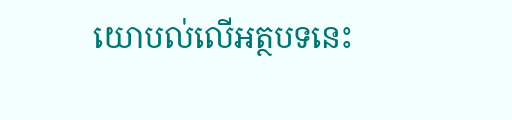យោបល់លើអត្ថបទនេះ